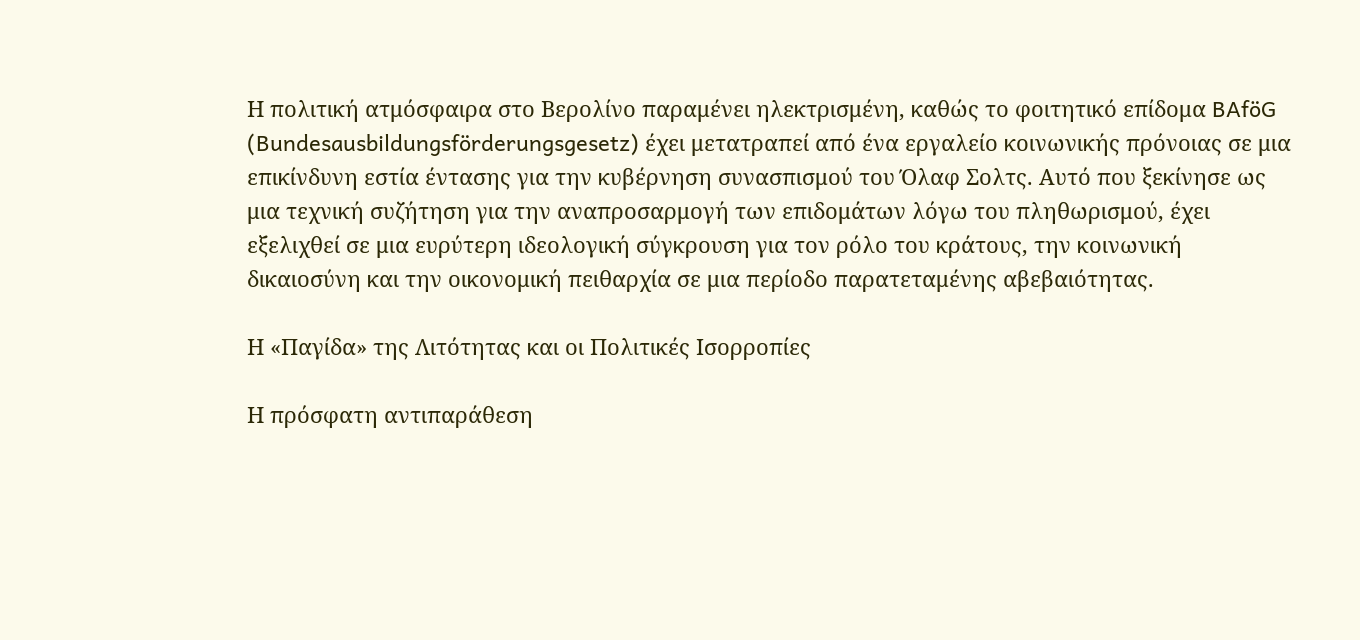Η πολιτική ατμόσφαιρα στο Βερολίνο παραμένει ηλεκτρισμένη, καθώς το φοιτητικό επίδομα BAföG (Bundesausbildungsförderungsgesetz) έχει μετατραπεί από ένα εργαλείο κοινωνικής πρόνοιας σε μια επικίνδυνη εστία έντασης για την κυβέρνηση συνασπισμού του Όλαφ Σολτς. Αυτό που ξεκίνησε ως μια τεχνική συζήτηση για την αναπροσαρμογή των επιδομάτων λόγω του πληθωρισμού, έχει εξελιχθεί σε μια ευρύτερη ιδεολογική σύγκρουση για τον ρόλο του κράτους, την κοινωνική δικαιοσύνη και την οικονομική πειθαρχία σε μια περίοδο παρατεταμένης αβεβαιότητας.

Η «Παγίδα» της Λιτότητας και οι Πολιτικές Ισορροπίες

Η πρόσφατη αντιπαράθεση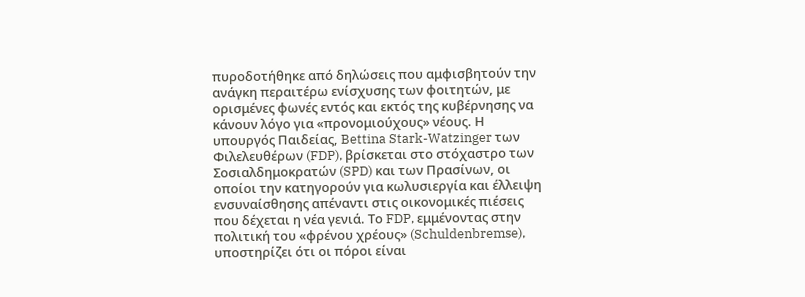πυροδοτήθηκε από δηλώσεις που αμφισβητούν την ανάγκη περαιτέρω ενίσχυσης των φοιτητών, με ορισμένες φωνές εντός και εκτός της κυβέρνησης να κάνουν λόγο για «προνομιούχους» νέους. Η υπουργός Παιδείας, Bettina Stark-Watzinger των Φιλελευθέρων (FDP), βρίσκεται στο στόχαστρο των Σοσιαλδημοκρατών (SPD) και των Πρασίνων, οι οποίοι την κατηγορούν για κωλυσιεργία και έλλειψη ενσυναίσθησης απέναντι στις οικονομικές πιέσεις που δέχεται η νέα γενιά. Το FDP, εμμένοντας στην πολιτική του «φρένου χρέους» (Schuldenbremse), υποστηρίζει ότι οι πόροι είναι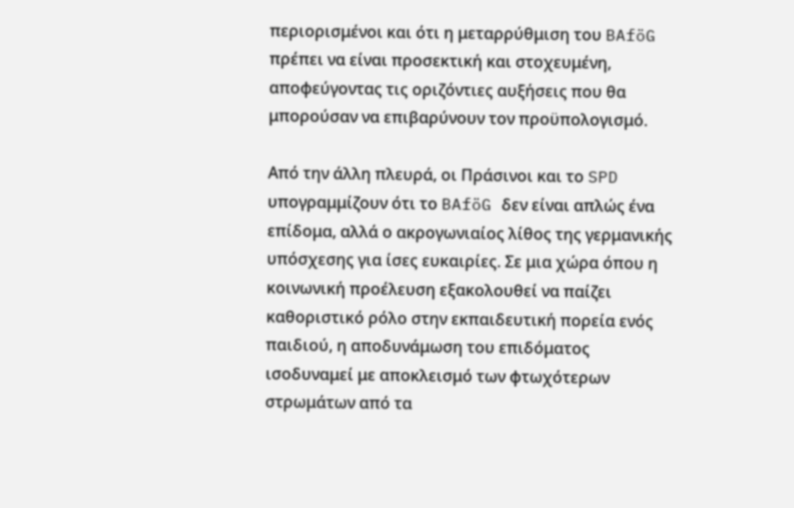περιορισμένοι και ότι η μεταρρύθμιση του BAföG πρέπει να είναι προσεκτική και στοχευμένη, αποφεύγοντας τις οριζόντιες αυξήσεις που θα μπορούσαν να επιβαρύνουν τον προϋπολογισμό.

Από την άλλη πλευρά, οι Πράσινοι και το SPD υπογραμμίζουν ότι το BAföG δεν είναι απλώς ένα επίδομα, αλλά ο ακρογωνιαίος λίθος της γερμανικής υπόσχεσης για ίσες ευκαιρίες. Σε μια χώρα όπου η κοινωνική προέλευση εξακολουθεί να παίζει καθοριστικό ρόλο στην εκπαιδευτική πορεία ενός παιδιού, η αποδυνάμωση του επιδόματος ισοδυναμεί με αποκλεισμό των φτωχότερων στρωμάτων από τα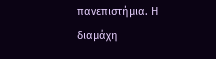πανεπιστήμια. Η διαμάχη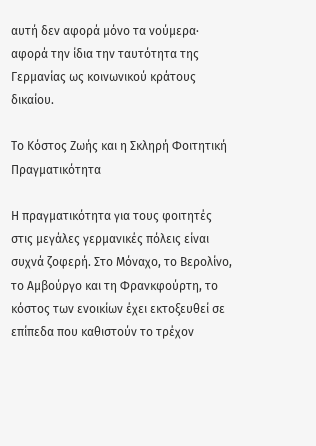αυτή δεν αφορά μόνο τα νούμερα· αφορά την ίδια την ταυτότητα της Γερμανίας ως κοινωνικού κράτους δικαίου.

Το Κόστος Ζωής και η Σκληρή Φοιτητική Πραγματικότητα

Η πραγματικότητα για τους φοιτητές στις μεγάλες γερμανικές πόλεις είναι συχνά ζοφερή. Στο Μόναχο, το Βερολίνο, το Αμβούργο και τη Φρανκφούρτη, το κόστος των ενοικίων έχει εκτοξευθεί σε επίπεδα που καθιστούν το τρέχον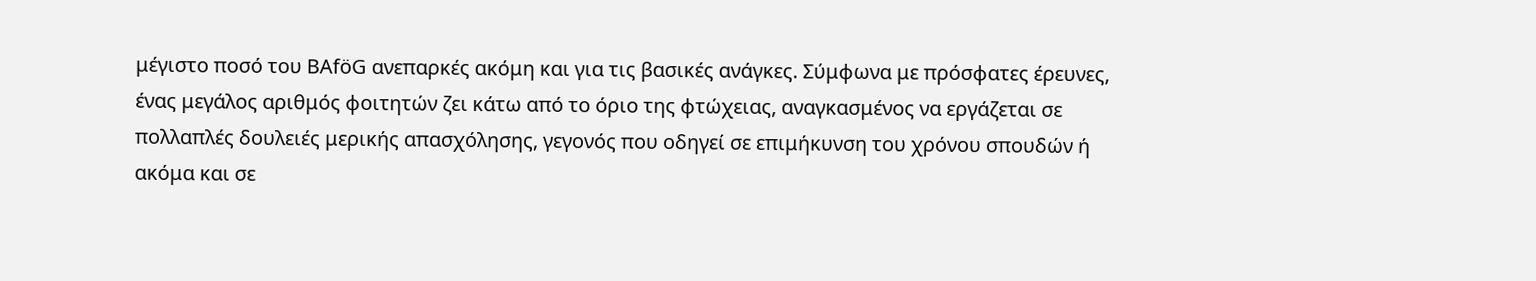μέγιστο ποσό του BAföG ανεπαρκές ακόμη και για τις βασικές ανάγκες. Σύμφωνα με πρόσφατες έρευνες, ένας μεγάλος αριθμός φοιτητών ζει κάτω από το όριο της φτώχειας, αναγκασμένος να εργάζεται σε πολλαπλές δουλειές μερικής απασχόλησης, γεγονός που οδηγεί σε επιμήκυνση του χρόνου σπουδών ή ακόμα και σε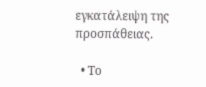εγκατάλειψη της προσπάθειας.

  • Το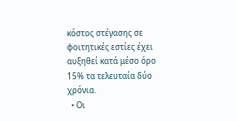κόστος στέγασης σε φοιτητικές εστίες έχει αυξηθεί κατά μέσο όρο 15% τα τελευταία δύο χρόνια.
  • Οι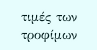τιμές των τροφίμων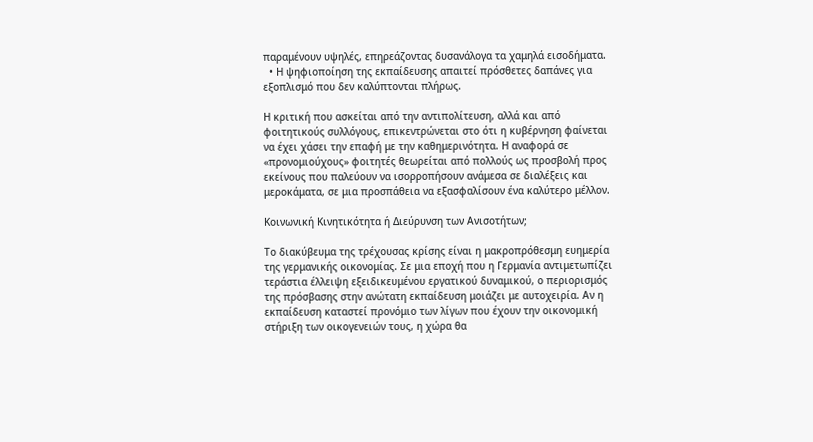παραμένουν υψηλές, επηρεάζοντας δυσανάλογα τα χαμηλά εισοδήματα.
  • Η ψηφιοποίηση της εκπαίδευσης απαιτεί πρόσθετες δαπάνες για εξοπλισμό που δεν καλύπτονται πλήρως.

Η κριτική που ασκείται από την αντιπολίτευση, αλλά και από φοιτητικούς συλλόγους, επικεντρώνεται στο ότι η κυβέρνηση φαίνεται να έχει χάσει την επαφή με την καθημερινότητα. Η αναφορά σε «προνομιούχους» φοιτητές θεωρείται από πολλούς ως προσβολή προς εκείνους που παλεύουν να ισορροπήσουν ανάμεσα σε διαλέξεις και μεροκάματα, σε μια προσπάθεια να εξασφαλίσουν ένα καλύτερο μέλλον.

Κοινωνική Κινητικότητα ή Διεύρυνση των Ανισοτήτων;

Το διακύβευμα της τρέχουσας κρίσης είναι η μακροπρόθεσμη ευημερία της γερμανικής οικονομίας. Σε μια εποχή που η Γερμανία αντιμετωπίζει τεράστια έλλειψη εξειδικευμένου εργατικού δυναμικού, ο περιορισμός της πρόσβασης στην ανώτατη εκπαίδευση μοιάζει με αυτοχειρία. Αν η εκπαίδευση καταστεί προνόμιο των λίγων που έχουν την οικονομική στήριξη των οικογενειών τους, η χώρα θα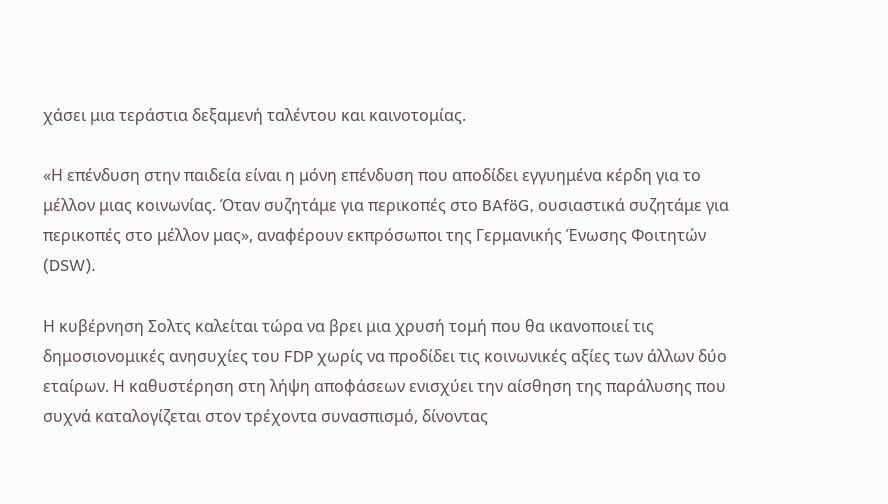χάσει μια τεράστια δεξαμενή ταλέντου και καινοτομίας.

«Η επένδυση στην παιδεία είναι η μόνη επένδυση που αποδίδει εγγυημένα κέρδη για το μέλλον μιας κοινωνίας. Όταν συζητάμε για περικοπές στο BAföG, ουσιαστικά συζητάμε για περικοπές στο μέλλον μας», αναφέρουν εκπρόσωποι της Γερμανικής Ένωσης Φοιτητών (DSW).

Η κυβέρνηση Σολτς καλείται τώρα να βρει μια χρυσή τομή που θα ικανοποιεί τις δημοσιονομικές ανησυχίες του FDP χωρίς να προδίδει τις κοινωνικές αξίες των άλλων δύο εταίρων. Η καθυστέρηση στη λήψη αποφάσεων ενισχύει την αίσθηση της παράλυσης που συχνά καταλογίζεται στον τρέχοντα συνασπισμό, δίνοντας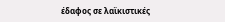έδαφος σε λαϊκιστικές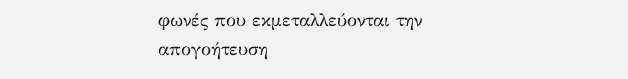φωνές που εκμεταλλεύονται την απογοήτευση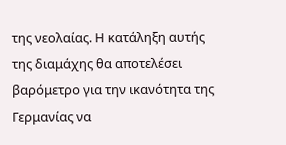της νεολαίας. Η κατάληξη αυτής της διαμάχης θα αποτελέσει βαρόμετρο για την ικανότητα της Γερμανίας να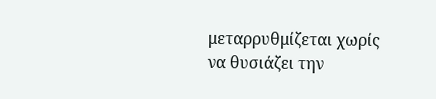μεταρρυθμίζεται χωρίς να θυσιάζει την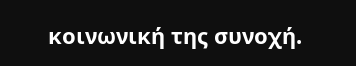κοινωνική της συνοχή.